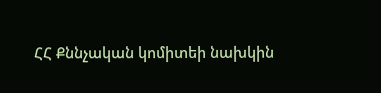ՀՀ Քննչական կոմիտեի նախկին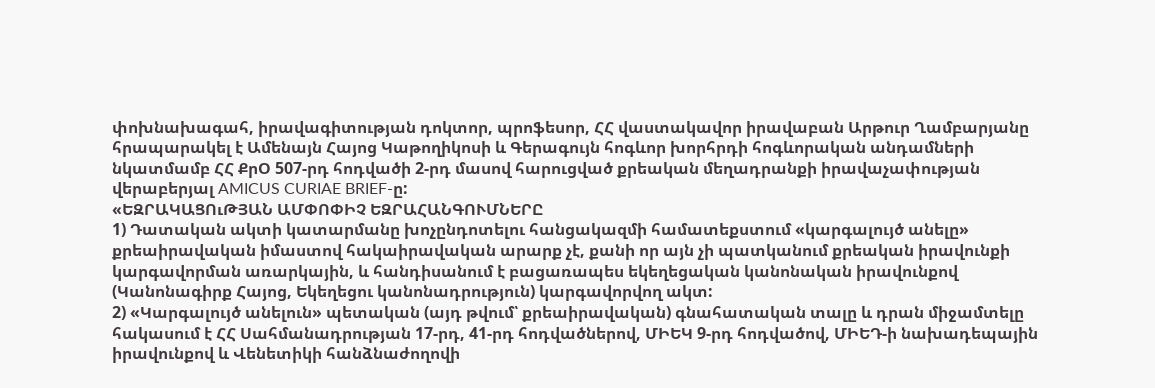փոխնախագահ, իրավագիտության դոկտոր, պրոֆեսոր, ՀՀ վաստակավոր իրավաբան Արթուր Ղամբարյանը հրապարակել է Ամենայն Հայոց Կաթողիկոսի և Գերագույն հոգևոր խորհրդի հոգևորական անդամների նկատմամբ ՀՀ ՔրՕ 507-րդ հոդվածի 2-րդ մասով հարուցված քրեական մեղադրանքի իրավաչափության վերաբերյալ AMICUS CURIAE BRIEF-ը:
«ԵԶՐԱԿԱՑՈւԹՅԱՆ ԱՄՓՈՓԻՉ ԵԶՐԱՀԱՆԳՈՒՄՆԵՐԸ
1) Դատական ակտի կատարմանը խոչընդոտելու հանցակազմի համատեքստում «կարգալույծ անելը» քրեաիրավական իմաստով հակաիրավական արարք չէ, քանի որ այն չի պատկանում քրեական իրավունքի կարգավորման առարկային, և հանդիսանում է բացառապես եկեղեցական կանոնական իրավունքով (Կանոնագիրք Հայոց, Եկեղեցու կանոնադրություն) կարգավորվող ակտ:
2) «Կարգալույծ անելուն» պետական (այդ թվում՝ քրեաիրավական) գնահատական տալը և դրան միջամտելը հակասում է ՀՀ Սահմանադրության 17-րդ, 41-րդ հոդվածներով, ՄԻԵԿ 9-րդ հոդվածով, ՄԻԵԴ-ի նախադեպային իրավունքով և Վենետիկի հանձնաժողովի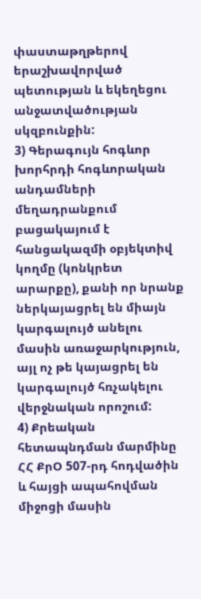փաստաթղթերով երաշխավորված պետության և եկեղեցու անջատվածության սկզբունքին:
3) Գերագույն հոգևոր խորհրդի հոգևորական անդամների մեղադրանքում բացակայում է հանցակազմի օբյեկտիվ կողմը (կոնկրետ արարքը), քանի որ նրանք ներկայացրել են միայն կարգալույծ անելու մասին առաջարկություն, այլ ոչ թե կայացրել են կարգալույծ հռչակելու վերջնական որոշում:
4) Քրեական հետապնդման մարմինը ՀՀ ՔրՕ 507-րդ հոդվածին և հայցի ապահովման միջոցի մասին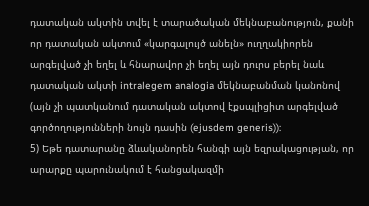դատական ակտին տվել է տարածական մեկնաբանություն, քանի որ դատական ակտում «կարգալույծ անելն» ուղղակիորեն արգելված չի եղել և հնարավոր չի եղել այն դուրս բերել նաև դատական ակտի intralegem analogia մեկնաբանման կանոնով (այն չի պատկանում դատական ակտով էքսպլիցիտ արգելված գործողությունների նույն դասին (ejusdem generis)):
5) Եթե դատարանը ձևականորեն հանգի այն եզրակացության, որ արարքը պարունակում է հանցակազմի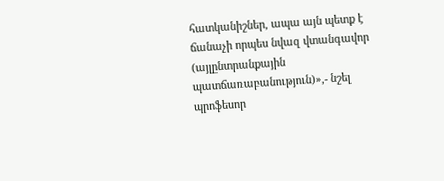հատկանիշներ, ապա այն պետք է ճանաչի որպես նվազ վտանգավոր (այլընտրանքային պատճառաբանություն)»,- նշել պրոֆեսոր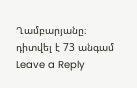Ղամբարյանը։
դիտվել է 73 անգամ
Leave a Reply